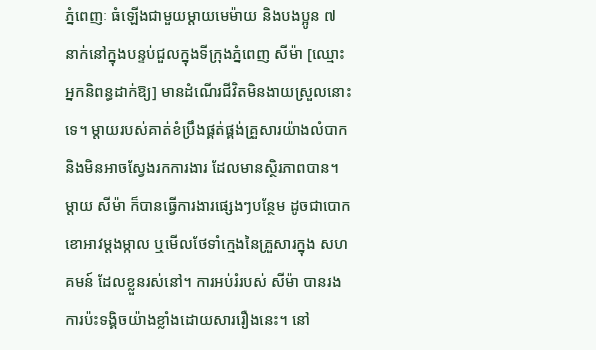ភ្នំពេញៈ ធំឡើងជាមួយម្តាយមេម៉ាយ និងបងប្អូន ៧ នាក់នៅក្នុងបន្ទប់ជួលក្នុងទីក្រុងភ្នំពេញ សីម៉ា [ឈ្មោះអ្នកនិពន្ធដាក់ឱ្យ] មានដំណើរជីវិតមិនងាយស្រួលនោះទេ។ ម្ដាយរបស់គាត់ខំប្រឹងផ្គត់ផ្គង់គ្រួសារយ៉ាងលំបាក និងមិនអាចស្វែងរកការងារ ដែលមានស្ថិរភាពបាន។ ម្តាយ សីម៉ា ក៏បានធ្វើការងារផ្សេងៗបន្ថែម ដូចជាបោកខោអាវម្តងម្កាល ឬមើលថែទាំក្មេងនៃគ្រួសារក្នុង សហគមន៍ ដែលខ្លួនរស់នៅ។ ការអប់រំរបស់ សីម៉ា បានរងការប៉ះទង្គិចយ៉ាងខ្លាំងដោយសាររឿងនេះ។ នៅ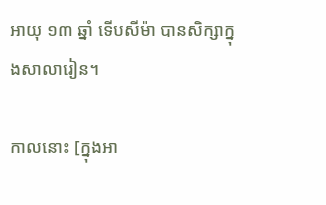អាយុ ១៣ ឆ្នាំ ទើបសីម៉ា បានសិក្សាក្នុងសាលារៀន។

កាលនោះ [ក្នុងអា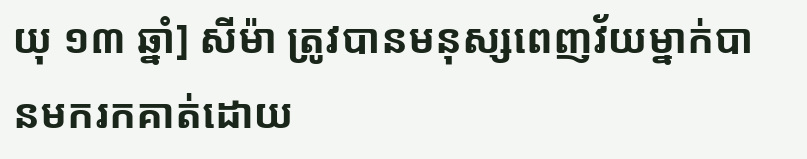យុ ១៣ ឆ្នាំ] សីម៉ា ត្រូវបានមនុស្សពេញវ័យម្នាក់បានមករកគាត់ដោយ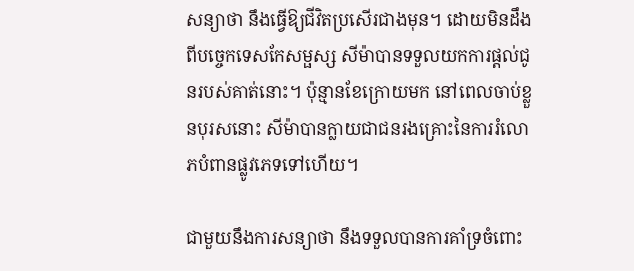សន្យាថា នឹងធ្វើឱ្យជីវិតប្រសើរជាងមុន។ ដោយមិនដឹងពីបច្ចេកទេសកែសម្ផស្ស សីម៉ាបានទទួលយកការផ្តល់ជូនរបស់គាត់នោះ។ ប៉ុន្មានខែក្រោយមក នៅពេលចាប់ខ្លួនបុរសនោះ សីម៉ាបានក្លាយជាជនរងគ្រោះនៃការរំលោភបំពានផ្លូវភេទទៅហើយ។

ជាមួយនឹងការសន្យាថា នឹងទទួលបានការគាំទ្រចំពោះ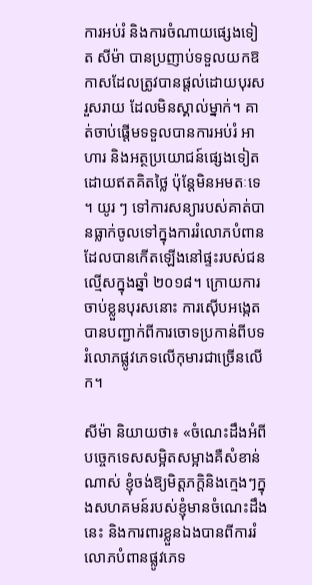ការអប់រំ និងការចំណាយផ្សេងទៀត សីម៉ា បានប្រញាប់ទទួលយកឱកាសដែលត្រូវបានផ្តល់ដោយបុរសរួសរាយ ដែលមិនស្គាល់ម្នាក់។ គាត់ចាប់ផ្តើមទទួលបានការអប់រំ អាហារ និងអត្ថប្រយោជន៍ផ្សេងទៀតដោយឥតគិតថ្លៃ ប៉ុន្តែមិនអមតៈទេ។ យូរ ៗ ទៅការសន្យារបស់គាត់បានធ្លាក់ចូលទៅក្នុងការរំលោភបំពានដែលបានកើតឡើងនៅផ្ទះរបស់ជនល្មើសក្នុងឆ្នាំ ២០១៨។ ក្រោយការចាប់ខ្លួនបុរសនោះ ការស៊ើបអង្កេតបានបញ្ជាក់ពីការចោទប្រកាន់ពីបទរំលោភផ្លូវភេទលើកុមារជាច្រើនលើក។

សីម៉ា និយាយថា៖ «ចំណេះដឹងអំពីបច្ចេកទេសសម្អិតសម្អាងគឺសំខាន់ណាស់ ខ្ញុំចង់ឱ្យមិត្តភក្តិនិងក្មេងៗក្នុងសហគមន៍របស់ខ្ញុំមានចំណេះដឹងនេះ និងការពារខ្លួនឯងបានពីការរំលោភបំពានផ្លូវភេទ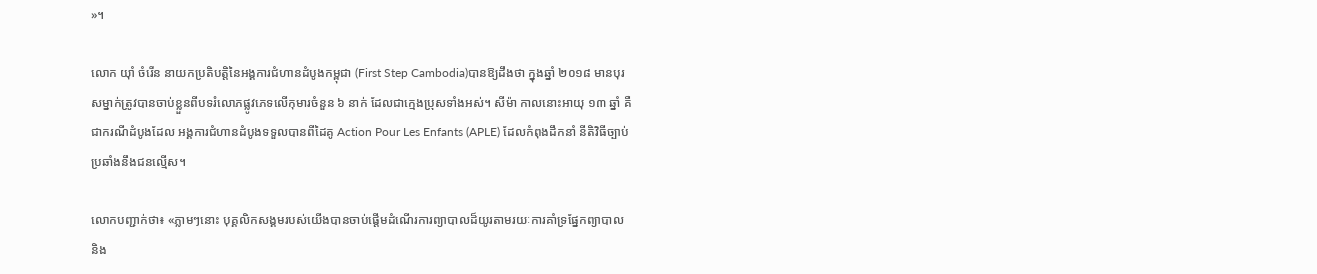»។

លោក យ៉ាំ ចំរើន នាយកប្រតិបត្តិនៃអង្គការជំហានដំបូងកម្ពុជា (First Step Cambodia)បានឱ្យដឹងថា ក្នុងឆ្នាំ ២០១៨ មានបុរសម្នាក់ត្រូវបានចាប់ខ្លួនពីបទរំលោភផ្លូវភេទលើកុមារចំនួន ៦ នាក់ ដែលជាក្មេងប្រុសទាំងអស់។ សីម៉ា កាលនោះអាយុ ១៣ ឆ្នាំ គឺជាករណីដំបូងដែល អង្គការជំហានដំបូងទទួលបានពីដៃគូ Action Pour Les Enfants (APLE) ដែលកំពុងដឹកនាំ នីតិវិធីច្បាប់ប្រឆាំងនឹងជនល្មើស។

លោកបញ្ជាក់ថា៖ «ភ្លាមៗនោះ បុគ្គលិកសង្គមរបស់យើងបានចាប់ផ្តើមដំណើរការព្យាបាលដ៏យូរតាមរយៈការគាំទ្រផ្នែកព្យាបាល និង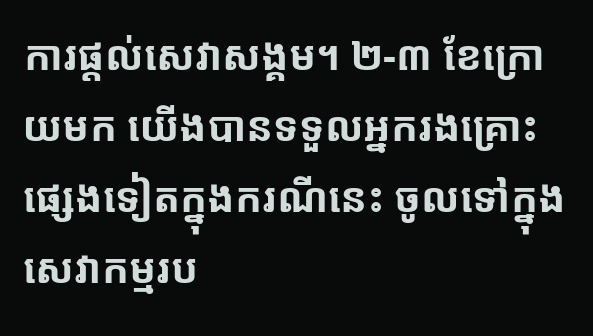ការផ្តល់សេវាសង្គម។ ២-៣ ខែក្រោយមក យើងបានទទួលអ្នករងគ្រោះផ្សេងទៀតក្នុងករណីនេះ ចូលទៅក្នុងសេវាកម្មរប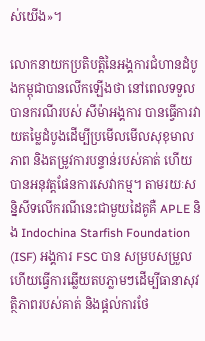ស់យើង»។

លោកនាយកប្រតិបត្តិនៃអង្គការជំហានដំបូងកម្ពុជាបានលើកឡើងថា នៅពេលទទួលបានករណីរបស់ សីម៉ាអង្គការ បានធ្វើការវាយតម្លៃដំបូងដើម្បីប្រមើលមើលសុខុមាលភាព និងតម្រូវការបន្ទាន់របស់គាត់ ហើយបានអនុវត្តផែនការសេវាកម្ម។ តាមរយៈសន្និសីទលើករណីនេះជាមួយដៃគូគឺ APLE និង Indochina Starfish Foundation (ISF) អង្គការ FSC បាន សម្របសម្រួលហើយធ្វើការឆ្លើយតបភ្លាមៗដើម្បីធានាសុវត្ថិភាពរបស់គាត់ និងផ្តល់ការថែ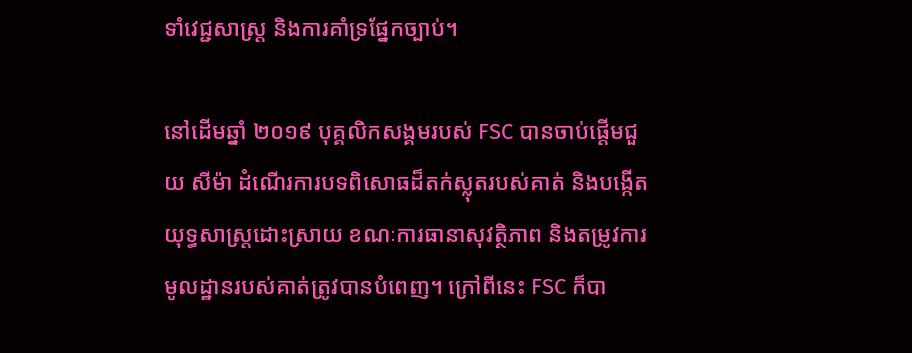ទាំវេជ្ជសាស្ត្រ និងការគាំទ្រផ្នែកច្បាប់។

នៅដើមឆ្នាំ ២០១៩ បុគ្គលិកសង្គមរបស់ FSC បានចាប់ផ្តើមជួយ សីម៉ា ដំណើរការបទពិសោធដ៏តក់ស្លុតរបស់គាត់ និងបង្កើតយុទ្ធសាស្ត្រដោះស្រាយ ខណៈការធានាសុវត្ថិភាព និងតម្រូវការមូលដ្ឋានរបស់គាត់ត្រូវបានបំពេញ។ ក្រៅពីនេះ FSC ក៏បា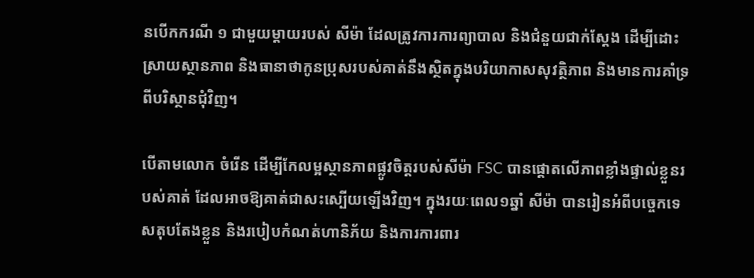នបើកករណី ១ ជាមួយម្តាយរបស់ សីម៉ា ដែលត្រូវការការព្យាបាល និងជំនួយជាក់ស្តែង ដើម្បីដោះស្រាយស្ថានភាព និងធានាថាកូនប្រុសរបស់គាត់នឹងស្ថិតក្នុងបរិយាកាសសុវត្ថិភាព និងមានការគាំទ្រពីបរិស្ថានជុំវិញ។

បើតាមលោក ចំរើន ដើម្បីកែលម្អស្ថានភាពផ្លូវចិត្តរបស់សីម៉ា FSC បានផ្តោតលើភាពខ្លាំងផ្ទាល់ខ្លួនរបស់គាត់ ដែលអាចឱ្យគាត់ជាសះស្បើយឡើងវិញ។ ក្នុងរយៈពេល១ឆ្នាំ សីម៉ា បានរៀនអំពីបច្ចេកទេសតុបតែងខ្លួន និងរបៀបកំណត់ហានិភ័យ និងការការពារ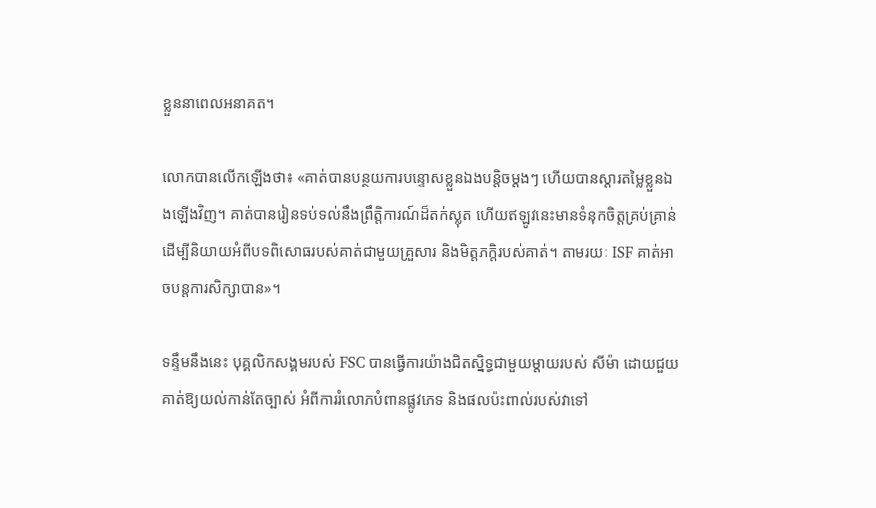ខ្លួននាពេលអនាគត។

លោកបានលើកឡើងថា៖ «គាត់បានបន្ថយការបន្ទោសខ្លួនឯងបន្តិចម្ដងៗ ហើយបានស្ដារតម្លៃខ្លួនឯងឡើងវិញ។ គាត់បានរៀនទប់ទល់នឹងព្រឹត្តិការណ៍ដ៏តក់ស្លុត ហើយឥឡូវនេះមានទំនុកចិត្តគ្រប់គ្រាន់ដើម្បីនិយាយអំពីបទពិសោធរបស់គាត់ជាមួយគ្រួសារ និងមិត្តភក្តិរបស់គាត់។ តាមរយៈ ISF គាត់អាចបន្តការសិក្សាបាន»។

ទន្ទឹមនឹងនេះ បុគ្គលិកសង្គមរបស់ FSC បានធ្វើការយ៉ាងជិតស្និទ្ធជាមួយម្តាយរបស់ សីម៉ា ដោយជួយគាត់ឱ្យយល់កាន់តែច្បាស់ អំពីការរំលោភបំពានផ្លូវភេទ និងផលប៉ះពាល់របស់វាទៅ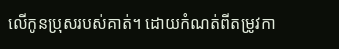លើកូនប្រុសរបស់គាត់។ ដោយកំណត់ពីតម្រូវកា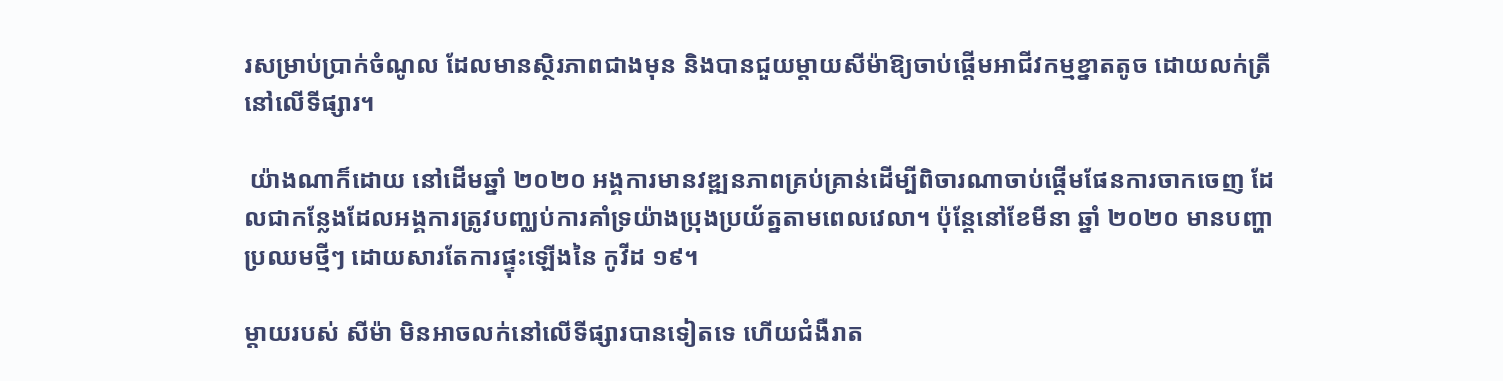រសម្រាប់ប្រាក់ចំណូល ដែលមានស្ថិរភាពជាងមុន និងបានជួយម្តាយសីម៉ាឱ្យចាប់ផ្តើមអាជីវកម្មខ្នាតតូច ដោយលក់ត្រីនៅលើទីផ្សារ។

 យ៉ាងណាក៏ដោយ នៅដើមឆ្នាំ ២០២០ អង្គការមានវឌ្ឍនភាពគ្រប់គ្រាន់ដើម្បីពិចារណាចាប់ផ្តើមផែនការចាកចេញ ដែលជាកន្លែងដែលអង្គការត្រូវបញ្ឈប់ការគាំទ្រយ៉ាងប្រុងប្រយ័ត្នតាមពេលវេលា។ ប៉ុន្តែនៅខែមីនា ឆ្នាំ ២០២០ មានបញ្ហាប្រឈមថ្មីៗ ដោយសារតែការផ្ទុះឡើងនៃ កូវីដ ១៩។

ម្តាយរបស់ សីម៉ា មិនអាចលក់នៅលើទីផ្សារបានទៀតទេ ហើយជំងឺរាត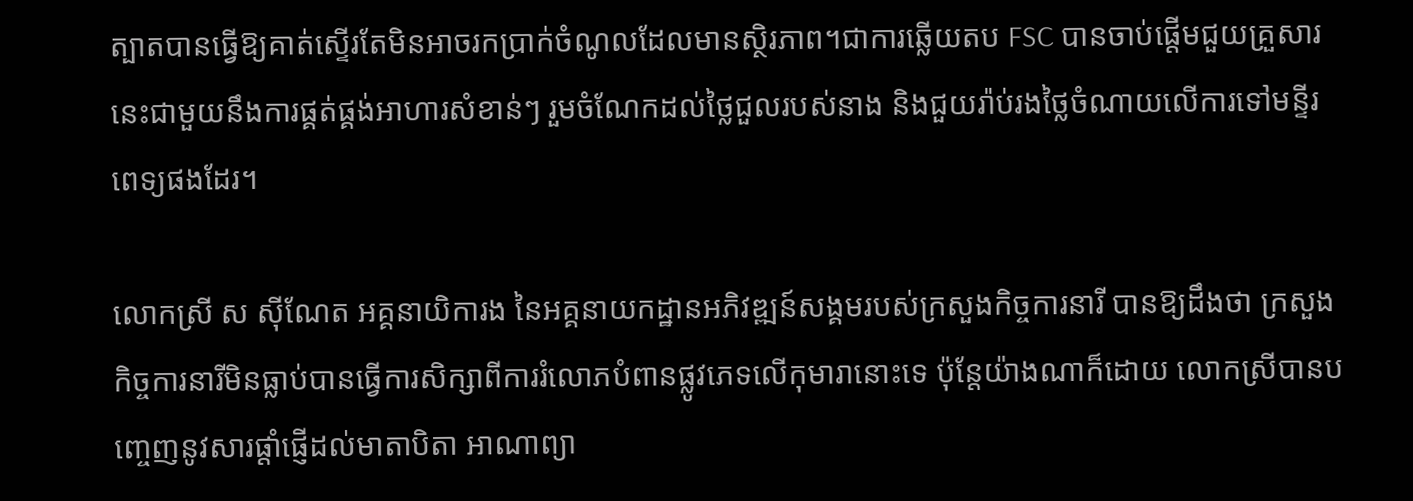ត្បាតបានធ្វើឱ្យគាត់ស្ទើរតែមិនអាចរកប្រាក់ចំណូលដែលមានស្ថិរភាព។ជាការឆ្លើយតប FSC បានចាប់ផ្តើមជួយគ្រួសារនេះជាមួយនឹងការផ្គត់ផ្គង់អាហារសំខាន់ៗ រួមចំណែកដល់ថ្លៃជួលរបស់នាង និងជួយរ៉ាប់រងថ្លៃចំណាយលើការទៅមន្ទីរពេទ្យផងដែរ។

លោកស្រី ស ស៊ីណែត អគ្គនាយិការង នៃអគ្គនាយកដ្ឋានអភិវឌ្ឍន៍សង្គមរបស់ក្រសួងកិច្ចការនារី បានឱ្យដឹងថា ក្រសួងកិច្ចការនារីមិនធ្លាប់បានធ្វើការសិក្សាពីការរំលោភបំពានផ្លូវភេទលើកុមារានោះទេ ប៉ុន្តែយ៉ាងណាក៏ដោយ លោកស្រីបានបញ្ចេញនូវសារផ្តាំផ្ញើដល់មាតាបិតា អាណាព្យា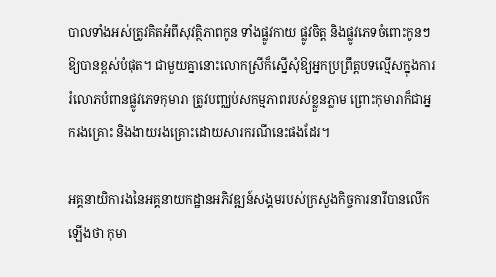បាលទាំងអស់ត្រូវគិតអំពីសុវត្ថិភាពកូន ទាំងផ្លូវកាយ ផ្លូវចិត្ត និងផ្លូវភេទចំពោះកូនៗ ឱ្យបានខ្ពស់បំផុត។ ជាមួយគ្នានោះលោកស្រីក៏ស្នើសុំឱ្យអ្នកប្រព្រឹត្តបទល្មើសក្នុងការរំលោភបំពានផ្លូវភេទកុមារា ត្រូវបញ្ឈប់សកម្មភាពរបស់ខ្លួនភ្លាម ព្រោះកុមារាក៏ជាអ្នករងគ្រោះ និងងាយរងគ្រោះដោយសារករណីនេះផងដែរ។

អគ្គនាយិការងនៃអគ្គនាយកដ្ឋានអភិវឌ្ឍន៍សង្គមរបស់ក្រសួងកិច្ចការនារីបានលើកឡើងថា កុមា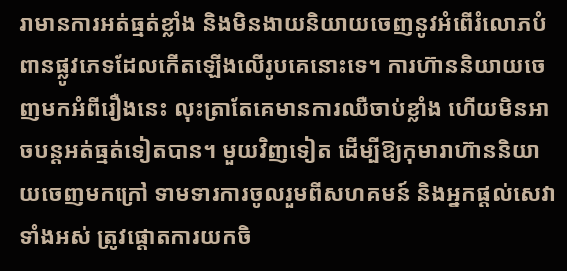រាមានការអត់ធ្មត់ខ្លាំង និងមិនងាយនិយាយចេញនូវអំពើរំលោភបំពានផ្លូវភេទដែលកើតឡើងលើរូបគេនោះទេ។ ការហ៊ាននិយាយចេញមកអំពីរឿងនេះ លុះត្រាតែគេមានការឈឺចាប់ខ្លាំង ហើយមិនអាចបន្តអត់ធ្មត់ទៀតបាន។ មួយវិញទៀត ដើម្បីឱ្យកុមារាហ៊ាននិយាយចេញមកក្រៅ ទាមទារការចូលរួមពីសហគមន៍ និងអ្នកផ្តល់សេវាទាំងអស់ ត្រូវផ្តោតការយកចិ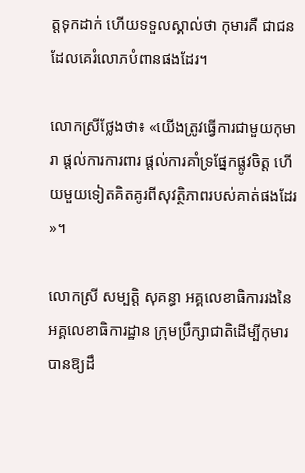ត្តទុកដាក់ ហើយទទួលស្គាល់ថា កុមារគឺ ជាជនដែលគេរំលោភបំពានផងដែរ។

លោកស្រីថ្លែងថា៖ «យើងត្រូវធ្វើការជាមួយកុមារា ផ្តល់ការការពារ ផ្តល់ការគាំទ្រផ្នែកផ្លូវចិត្ត ហើយមួយទៀតគិតគូរពីសុវត្ថិភាពរបស់គាត់ផងដែរ»។

លោកស្រី សម្បត្តិ សុគន្ធា អគ្គលេខាធិការរងនៃអគ្គលេខាធិការដ្ឋាន ក្រុមប្រឹក្សាជាតិដើម្បីកុមារបានឱ្យដឹ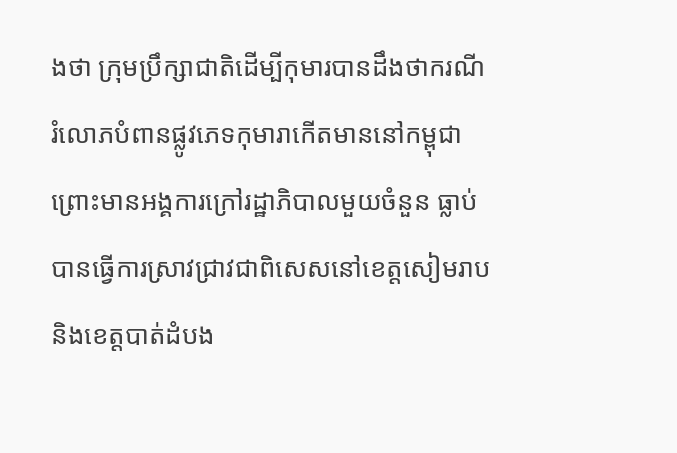ងថា ក្រុមប្រឹក្សាជាតិដើម្បីកុមារបានដឹងថាករណីរំលោភបំពានផ្លូវភេទកុមារាកើតមាននៅកម្ពុជា ព្រោះមានអង្គការក្រៅរដ្ឋាភិបាលមួយចំនួន ធ្លាប់បានធ្វើការស្រាវជ្រាវជាពិសេសនៅខេត្តសៀមរាប និងខេត្តបាត់ដំបង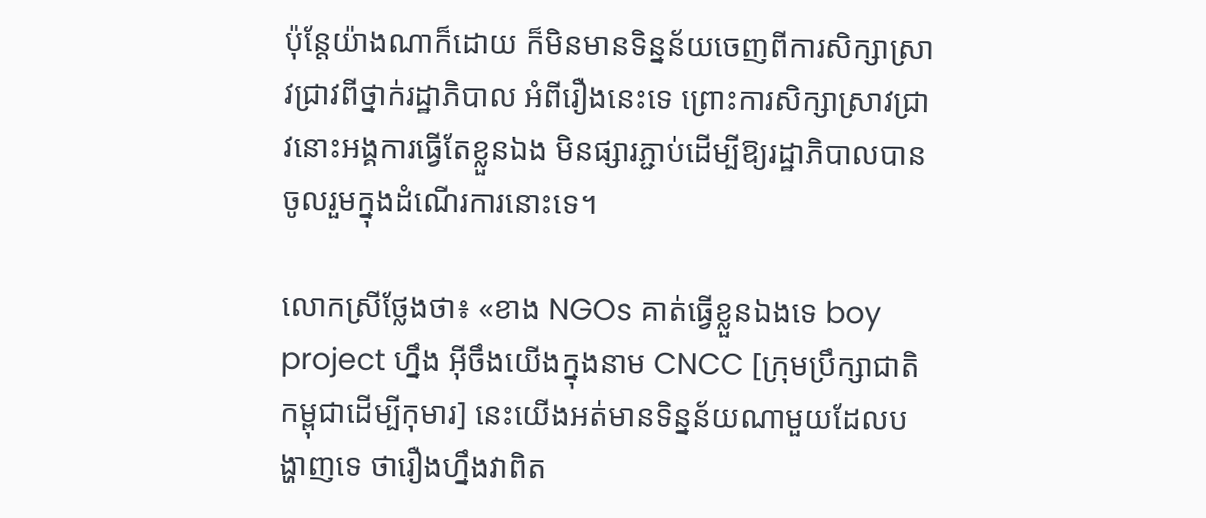ប៉ុន្តែយ៉ាងណាក៏ដោយ ក៏មិនមានទិន្នន័យចេញពីការសិក្សាស្រាវជ្រាវពីថ្នាក់រដ្ឋាភិបាល អំពីរឿងនេះទេ ព្រោះការសិក្សាស្រាវជ្រាវនោះអង្គការធ្វើតែខ្លួនឯង មិនផ្សារភ្ជាប់ដើម្បីឱ្យរដ្ឋាភិបាលបានចូលរួមក្នុងដំណើរការនោះទេ។

លោកស្រីថ្លែងថា៖ «ខាង NGOs គាត់ធ្វើខ្លួនឯងទេ boy project ហ្នឹង អ៊ីចឹងយើងក្នុងនាម CNCC [ក្រុមប្រឹក្សាជាតិកម្ពុជាដើម្បីកុមារ] នេះយើងអត់មានទិន្នន័យណាមួយដែលបង្ហាញទេ ថារឿងហ្នឹងវាពិត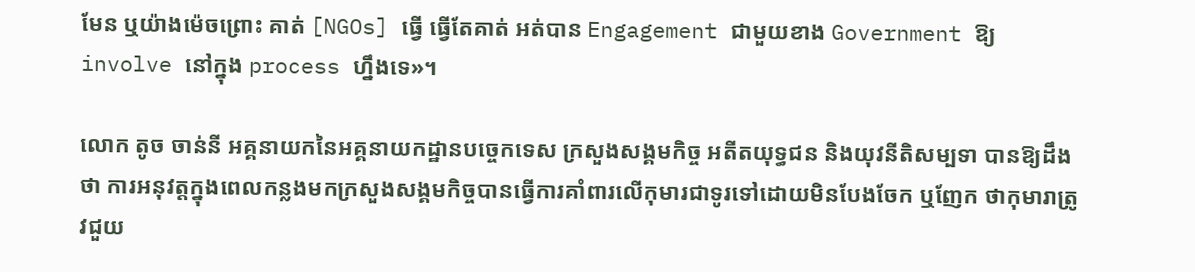មែន ឬយ៉ាងម៉េចព្រោះ គាត់ [NGOs] ធ្វើ ធ្វើតែគាត់ អត់បាន Engagement ជាមួយខាង Government ឱ្យ involve នៅក្នុង process ហ្នឹងទេ»។

លោក តូច ចាន់នី អគ្គនាយកនៃអគ្គនាយកដ្ឋានបច្ចេកទេស ក្រសួងសង្គមកិច្ច អតីតយុទ្ធជន និងយុវនីតិសម្បទា បានឱ្យដឹងថា ការអនុវត្តក្នុងពេលកន្លងមកក្រសួងសង្គមកិច្ចបានធ្វើការគាំពារលើកុមារជាទូរទៅដោយមិនបែងចែក ឬញែក ថាកុមារាត្រូវជួយ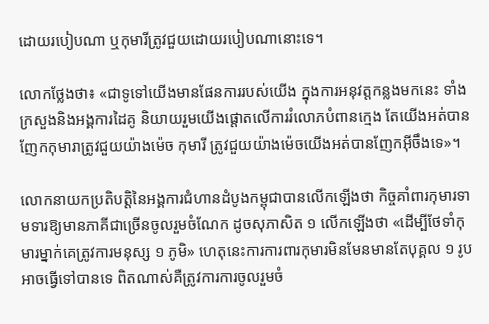ដោយរបៀបណា ឬកុមារីត្រូវជួយដោយរបៀបណានោះទេ។

លោកថ្លែងថា៖ «ជាទូទៅយើងមានផែនការរបស់យើង ក្នុងការអនុវត្តកន្លងមកនេះ ទាំងក្រសួងនិងអង្គការដៃគូ និយាយរួមយើងផ្តោតលើការរំលោភបំពានក្មេង តែយើងអត់បានញែកកុមារាត្រូវជួយយ៉ាងម៉េច កុមារី ត្រូវជួយយ៉ាងម៉េចយើងអត់បានញែកអ៊ីចឹងទេ»។

លោកនាយកប្រតិបត្តិនៃអង្គការជំហានដំបូងកម្ពុជាបានលើកឡើងថា កិច្ចគាំពារកុមារទាមទារឱ្យមានភាគីជាច្រើនចូលរួមចំណែក ដូចសុភាសិត ១ លើកឡើងថា «ដើម្បីថែទាំកុមារម្នាក់គេត្រូវការមនុស្ស ១ ភូមិ» ហេតុនេះការការពារកុមារមិនមែនមានតែបុគ្គល ១ រូប អាចធ្វើទៅបានទេ ពិតណាស់គឺត្រូវការការចូលរួមចំ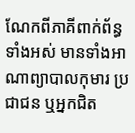ណែកពីភាគីពាក់ព័ន្ធទាំងអស់ មានទាំងអាណាព្យាបាលកុមារ ប្រជាជន ឬអ្នកជិត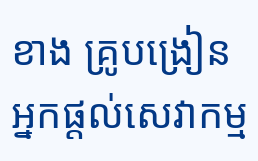ខាង គ្រូបង្រៀន អ្នកផ្តល់សេវាកម្ម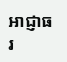អាជ្ញាធរ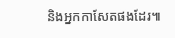និងអ្នកកាសែតផងដែរ៕